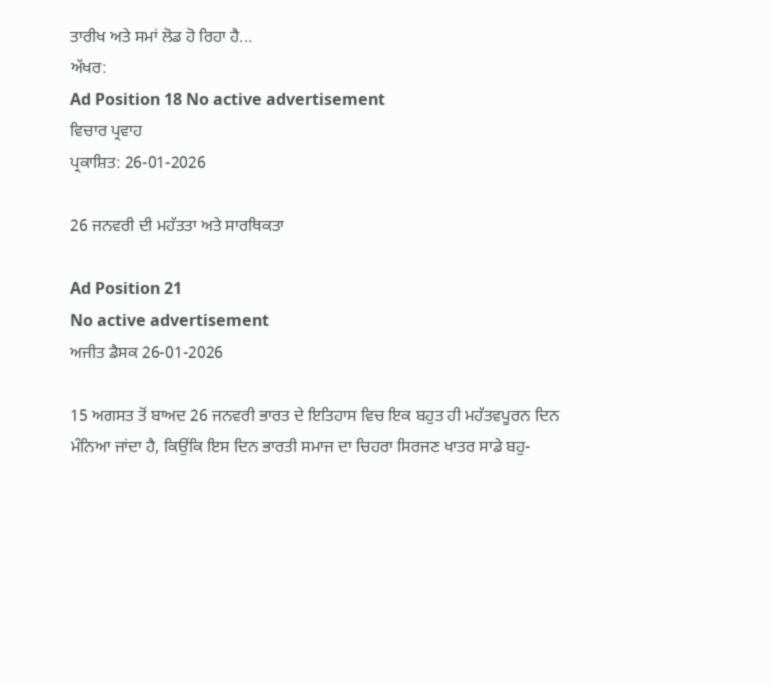ਤਾਰੀਖ ਅਤੇ ਸਮਾਂ ਲੋਡ ਹੋ ਰਿਹਾ ਹੈ...
ਅੱਖਰ:
Ad Position 18 No active advertisement
ਵਿਚਾਰ ਪ੍ਰਵਾਹ
ਪ੍ਰਕਾਸ਼ਿਤ: 26-01-2026

26 ਜਨਵਰੀ ਦੀ ਮਹੱਤਤਾ ਅਤੇ ਸਾਰਥਿਕਤਾ

Ad Position 21
No active advertisement
ਅਜੀਤ ਡੈਸਕ 26-01-2026

15 ਅਗਸਤ ਤੋਂ ਬਾਅਦ 26 ਜਨਵਰੀ ਭਾਰਤ ਦੇ ਇਤਿਹਾਸ ਵਿਚ ਇਕ ਬਹੁਤ ਹੀ ਮਹੱਤਵਪੂਰਨ ਦਿਨ ਮੰਨਿਆ ਜਾਂਦਾ ਹੈ, ਕਿਉਂਕਿ ਇਸ ਦਿਨ ਭਾਰਤੀ ਸਮਾਜ ਦਾ ਚਿਹਰਾ ਸਿਰਜਣ ਖਾਤਰ ਸਾਡੇ ਬਹੁ-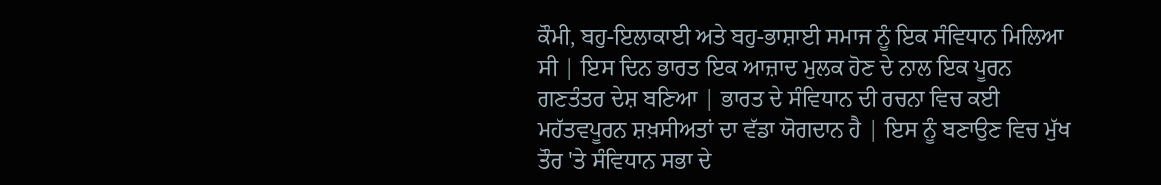ਕੌਮੀ, ਬਹੁ-ਇਲਾਕਾਈ ਅਤੇ ਬਹੁ-ਭਾਸ਼ਾਈ ਸਮਾਜ ਨੂੰ ਇਕ ਸੰਵਿਧਾਨ ਮਿਲਿਆ ਸੀ | ਇਸ ਦਿਨ ਭਾਰਤ ਇਕ ਆਜ਼ਾਦ ਮੁਲਕ ਹੋਣ ਦੇ ਨਾਲ ਇਕ ਪੂਰਨ ਗਣਤੰਤਰ ਦੇਸ਼ ਬਣਿਆ | ਭਾਰਤ ਦੇ ਸੰਵਿਧਾਨ ਦੀ ਰਚਨਾ ਵਿਚ ਕਈ ਮਹੱਤਵਪੂਰਨ ਸ਼ਖ਼ਸੀਅਤਾਂ ਦਾ ਵੱਡਾ ਯੋਗਦਾਨ ਹੈ | ਇਸ ਨੂੰ ਬਣਾਉਣ ਵਿਚ ਮੁੱਖ ਤੌਰ 'ਤੇ ਸੰਵਿਧਾਨ ਸਭਾ ਦੇ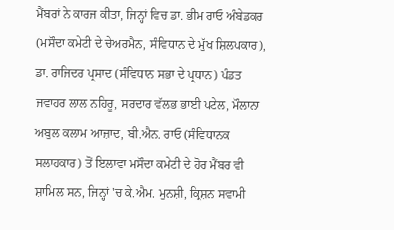ਮੈਂਬਰਾਂ ਨੇ ਕਾਰਜ ਕੀਤਾ, ਜਿਨ੍ਹਾਂ ਵਿਚ ਡਾ. ਭੀਮ ਰਾਓ ਅੰਬੇਡਕਰ (ਮਸੌਦਾ ਕਮੇਟੀ ਦੇ ਚੇਅਰਮੈਨ, ਸੰਵਿਧਾਨ ਦੇ ਮੁੱਖ ਸ਼ਿਲਪਕਾਰ), ਡਾ. ਰਾਜਿਦਰ ਪ੍ਰਸਾਦ (ਸੰਵਿਧਾਨ ਸਭਾ ਦੇ ਪ੍ਰਧਾਨ) ਪੰਡਤ ਜਵਾਹਰ ਲਾਲ ਨਹਿਰੂ, ਸਰਦਾਰ ਵੱਲਭ ਭਾਈ ਪਟੇਲ, ਮੌਲਾਨਾ ਅਬੁਲ ਕਲਾਮ ਆਜ਼ਾਦ, ਬੀ.ਐਨ. ਰਾਓ (ਸੰਵਿਧਾਨਕ ਸਲਾਹਕਾਰ) ਤੋਂ ਇਲਾਵਾ ਮਸੌਦਾ ਕਮੇਟੀ ਦੇ ਹੋਰ ਮੈਂਬਰ ਵੀ ਸ਼ਾਮਿਲ ਸਨ, ਜਿਨ੍ਹਾਂ 'ਚ ਕੇ.ਐਮ. ਮੁਨਸ਼ੀ, ਕ੍ਰਿਸ਼ਨ ਸਵਾਮੀ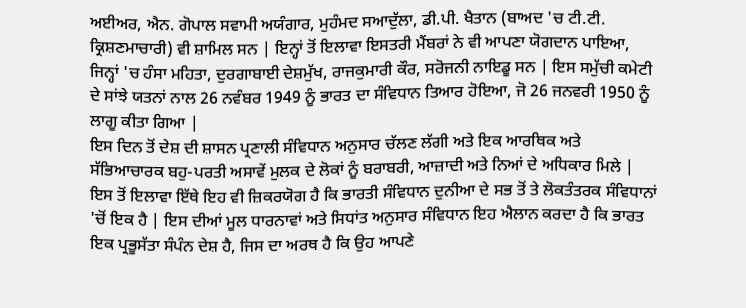ਅਈਅਰ, ਐਨ. ਗੋਪਾਲ ਸਵਾਮੀ ਅਯੰਗਾਰ, ਮੁਹੰਮਦ ਸਆਦੁੱਲਾ, ਡੀ.ਪੀ. ਖੈਤਾਨ (ਬਾਅਦ 'ਚ ਟੀ.ਟੀ. ਕ੍ਰਿਸ਼ਣਮਾਚਾਰੀ) ਵੀ ਸ਼ਾਮਿਲ ਸਨ | ਇਨ੍ਹਾਂ ਤੋਂ ਇਲਾਵਾ ਇਸਤਰੀ ਮੈਂਬਰਾਂ ਨੇ ਵੀ ਆਪਣਾ ਯੋਗਦਾਨ ਪਾਇਆ, ਜਿਨ੍ਹਾਂ 'ਚ ਹੰਸਾ ਮਹਿਤਾ, ਦੁਰਗਾਬਾਈ ਦੇਸ਼ਮੁੱਖ, ਰਾਜਕੁਮਾਰੀ ਕੌਰ, ਸਰੋਜਨੀ ਨਾਇਡੂ ਸਨ | ਇਸ ਸਮੁੱਚੀ ਕਮੇਟੀ ਦੇ ਸਾਂਝੇ ਯਤਨਾਂ ਨਾਲ 26 ਨਵੰਬਰ 1949 ਨੂੰ ਭਾਰਤ ਦਾ ਸੰਵਿਧਾਨ ਤਿਆਰ ਹੋਇਆ, ਜੋ 26 ਜਨਵਰੀ 1950 ਨੂੰ ਲਾਗੂ ਕੀਤਾ ਗਿਆ |
ਇਸ ਦਿਨ ਤੋਂ ਦੇਸ਼ ਦੀ ਸ਼ਾਸਨ ਪ੍ਰਣਾਲੀ ਸੰਵਿਧਾਨ ਅਨੁਸਾਰ ਚੱਲਣ ਲੱਗੀ ਅਤੇ ਇਕ ਆਰਥਿਕ ਅਤੇ ਸੱਭਿਆਚਾਰਕ ਬਹੁ-ਪਰਤੀ ਅਸਾਵੇਂ ਮੁਲਕ ਦੇ ਲੋਕਾਂ ਨੂੰ ਬਰਾਬਰੀ, ਆਜ਼ਾਦੀ ਅਤੇ ਨਿਆਂ ਦੇ ਅਧਿਕਾਰ ਮਿਲੇ | ਇਸ ਤੋਂ ਇਲਾਵਾ ਇੱਥੇ ਇਹ ਵੀ ਜ਼ਿਕਰਯੋਗ ਹੈ ਕਿ ਭਾਰਤੀ ਸੰਵਿਧਾਨ ਦੁਨੀਆ ਦੇ ਸਭ ਤੋਂ ਤੇ ਲੋਕਤੰਤਰਕ ਸੰਵਿਧਾਨਾਂ 'ਚੋਂ ਇਕ ਹੈ | ਇਸ ਦੀਆਂ ਮੂਲ ਧਾਰਨਾਵਾਂ ਅਤੇ ਸਿਧਾਂਤ ਅਨੁਸਾਰ ਸੰਵਿਧਾਨ ਇਹ ਐਲਾਨ ਕਰਦਾ ਹੈ ਕਿ ਭਾਰਤ ਇਕ ਪ੍ਰਭੂਸੱਤਾ ਸੰਪੰਨ ਦੇਸ਼ ਹੈ, ਜਿਸ ਦਾ ਅਰਥ ਹੈ ਕਿ ਉਹ ਆਪਣੇ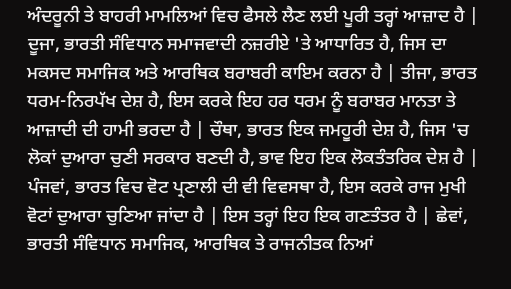ਅੰਦਰੂਨੀ ਤੇ ਬਾਹਰੀ ਮਾਮਲਿਆਂ ਵਿਚ ਫੈਸਲੇ ਲੈਣ ਲਈ ਪੂਰੀ ਤਰ੍ਹਾਂ ਆਜ਼ਾਦ ਹੈ | ਦੂਜਾ, ਭਾਰਤੀ ਸੰਵਿਧਾਨ ਸਮਾਜਵਾਦੀ ਨਜ਼ਰੀਏ 'ਤੇ ਆਧਾਰਿਤ ਹੈ, ਜਿਸ ਦਾ ਮਕਸਦ ਸਮਾਜਿਕ ਅਤੇ ਆਰਥਿਕ ਬਰਾਬਰੀ ਕਾਇਮ ਕਰਨਾ ਹੈ | ਤੀਜਾ, ਭਾਰਤ ਧਰਮ-ਨਿਰਪੱਖ ਦੇਸ਼ ਹੈ, ਇਸ ਕਰਕੇ ਇਹ ਹਰ ਧਰਮ ਨੂੰ ਬਰਾਬਰ ਮਾਨਤਾ ਤੇ ਆਜ਼ਾਦੀ ਦੀ ਹਾਮੀ ਭਰਦਾ ਹੈ | ਚੌਥਾ, ਭਾਰਤ ਇਕ ਜਮਹੂਰੀ ਦੇਸ਼ ਹੈ, ਜਿਸ 'ਚ ਲੋਕਾਂ ਦੁਆਰਾ ਚੁਣੀ ਸਰਕਾਰ ਬਣਦੀ ਹੈ, ਭਾਵ ਇਹ ਇਕ ਲੋਕਤੰਤਰਿਕ ਦੇਸ਼ ਹੈ | ਪੰਜਵਾਂ, ਭਾਰਤ ਵਿਚ ਵੋਟ ਪ੍ਰਣਾਲੀ ਦੀ ਵੀ ਵਿਵਸਥਾ ਹੈ, ਇਸ ਕਰਕੇ ਰਾਜ ਮੁਖੀ ਵੋਟਾਂ ਦੁਆਰਾ ਚੁਣਿਆ ਜਾਂਦਾ ਹੈ | ਇਸ ਤਰ੍ਹਾਂ ਇਹ ਇਕ ਗਣਤੰਤਰ ਹੈ | ਛੇਵਾਂ, ਭਾਰਤੀ ਸੰਵਿਧਾਨ ਸਮਾਜਿਕ, ਆਰਥਿਕ ਤੇ ਰਾਜਨੀਤਕ ਨਿਆਂ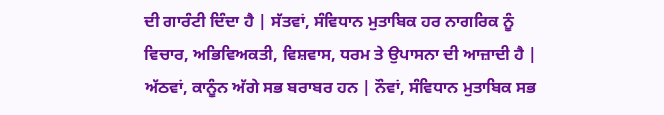ਦੀ ਗਾਰੰਟੀ ਦਿੰਦਾ ਹੈ | ਸੱਤਵਾਂ, ਸੰਵਿਧਾਨ ਮੁਤਾਬਿਕ ਹਰ ਨਾਗਰਿਕ ਨੂੰ ਵਿਚਾਰ, ਅਭਿਵਿਅਕਤੀ, ਵਿਸ਼ਵਾਸ, ਧਰਮ ਤੇ ਉਪਾਸਨਾ ਦੀ ਆਜ਼ਾਦੀ ਹੈ | ਅੱਠਵਾਂ, ਕਾਨੂੰਨ ਅੱਗੇ ਸਭ ਬਰਾਬਰ ਹਨ | ਨੌਵਾਂ, ਸੰਵਿਧਾਨ ਮੁਤਾਬਿਕ ਸਭ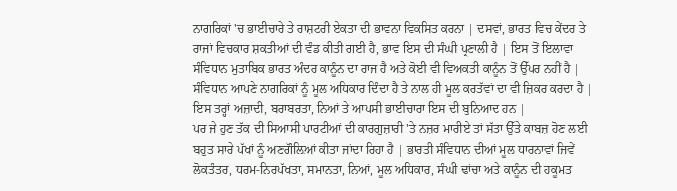ਨਾਗਰਿਕਾਂ 'ਚ ਭਾਈਚਾਰੇ ਤੇ ਰਾਸ਼ਟਰੀ ਏਕਤਾ ਦੀ ਭਾਵਨਾ ਵਿਕਸਿਤ ਕਰਨਾ | ਦਸਵਾਂ, ਭਾਰਤ ਵਿਚ ਕੇਂਦਰ ਤੇ ਰਾਜਾਂ ਵਿਚਕਾਰ ਸ਼ਕਤੀਆਂ ਦੀ ਵੰਡ ਕੀਤੀ ਗਈ ਹੈ, ਭਾਵ ਇਸ ਦੀ ਸੰਘੀ ਪ੍ਰਣਾਲੀ ਹੈ | ਇਸ ਤੋਂ ਇਲਾਵਾ ਸੰਵਿਧਾਨ ਮੁਤਾਬਿਕ ਭਾਰਤ ਅੰਦਰ ਕਾਨੂੰਨ ਦਾ ਰਾਜ ਹੈ ਅਤੇ ਕੋਈ ਵੀ ਵਿਅਕਤੀ ਕਾਨੂੰਨ ਤੋਂ ਉੱਪਰ ਨਹੀਂ ਹੈ | ਸੰਵਿਧਾਨ ਆਪਣੇ ਨਾਗਰਿਕਾਂ ਨੂੰ ਮੂਲ ਅਧਿਕਾਰ ਦਿੰਦਾ ਹੈ ਤੇ ਨਾਲ ਹੀ ਮੂਲ ਕਰਤੱਵਾਂ ਦਾ ਵੀ ਜ਼ਿਕਰ ਕਰਦਾ ਹੈ | ਇਸ ਤਰ੍ਹਾਂ ਅਜ਼ਾਦੀ, ਬਰਾਬਰਤਾ, ਨਿਆਂ ਤੇ ਆਪਸੀ ਭਾਈਚਾਰਾ ਇਸ ਦੀ ਬੁਨਿਆਦ ਹਨ |
ਪਰ ਜੇ ਹੁਣ ਤੱਕ ਦੀ ਸਿਆਸੀ ਪਾਰਟੀਆਂ ਦੀ ਕਾਰਗੁਜ਼ਾਰੀ 'ਤੇ ਨਜ਼ਰ ਮਾਰੀਏ ਤਾਂ ਸੱਤਾ ਉੱਤੇ ਕਾਬਜ਼ ਹੋਣ ਲਈ ਬਹੁਤ ਸਾਰੇ ਪੱਖਾਂ ਨੂੰ ਅਣਗੌਲ਼ਿਆਂ ਕੀਤਾ ਜਾਂਦਾ ਰਿਹਾ ਹੈ | ਭਾਰਤੀ ਸੰਵਿਧਾਨ ਦੀਆਂ ਮੂਲ ਧਾਰਨਾਵਾਂ ਜਿਵੇਂ ਲੋਕਤੰਤਰ, ਧਰਮ-ਨਿਰਪੱਖਤਾ, ਸਮਾਨਤਾ, ਨਿਆਂ, ਮੂਲ ਅਧਿਕਾਰ, ਸੰਘੀ ਢਾਂਚਾ ਅਤੇ ਕਾਨੂੰਨ ਦੀ ਹਕੂਮਤ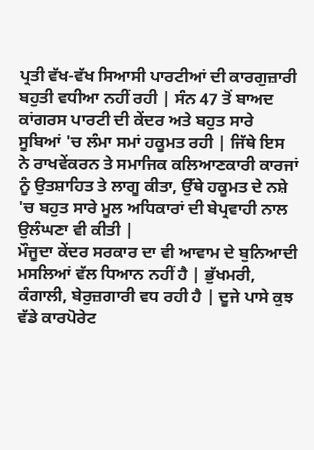ਪ੍ਰਤੀ ਵੱਖ-ਵੱਖ ਸਿਆਸੀ ਪਾਰਟੀਆਂ ਦੀ ਕਾਰਗੁਜ਼ਾਰੀ ਬਹੁਤੀ ਵਧੀਆ ਨਹੀਂ ਰਹੀ | ਸੰਨ 47 ਤੋਂ ਬਾਅਦ ਕਾਂਗਰਸ ਪਾਰਟੀ ਦੀ ਕੇਂਦਰ ਅਤੇ ਬਹੁਤ ਸਾਰੇ ਸੂਬਿਆਂ 'ਚ ਲੰਮਾ ਸਮਾਂ ਹਕੂਮਤ ਰਹੀ | ਜਿੱਥੇ ਇਸ ਨੇ ਰਾਖਵੇਂਕਰਨ ਤੇ ਸਮਾਜਿਕ ਕਲਿਆਣਕਾਰੀ ਕਾਰਜਾਂ ਨੂੰ ਉਤਸ਼ਾਹਿਤ ਤੇ ਲਾਗੂ ਕੀਤਾ, ਉੱਥੇ ਹਕੂਮਤ ਦੇ ਨਸ਼ੇ 'ਚ ਬਹੁਤ ਸਾਰੇ ਮੂਲ ਅਧਿਕਾਰਾਂ ਦੀ ਬੇਪ੍ਰਵਾਹੀ ਨਾਲ ਉਲੰਘਣਾ ਵੀ ਕੀਤੀ |
ਮੌਜੂਦਾ ਕੇਂਦਰ ਸਰਕਾਰ ਦਾ ਵੀ ਆਵਾਮ ਦੇ ਬੁਨਿਆਦੀ ਮਸਲਿਆਂ ਵੱਲ ਧਿਆਨ ਨਹੀਂ ਹੈ | ਭੁੱਖਮਰੀ, ਕੰਗਾਲੀ, ਬੇਰੁਜ਼ਗਾਰੀ ਵਧ ਰਹੀ ਹੈ | ਦੂਜੇ ਪਾਸੇ ਕੁਝ ਵੱਡੇ ਕਾਰਪੋਰੇਟ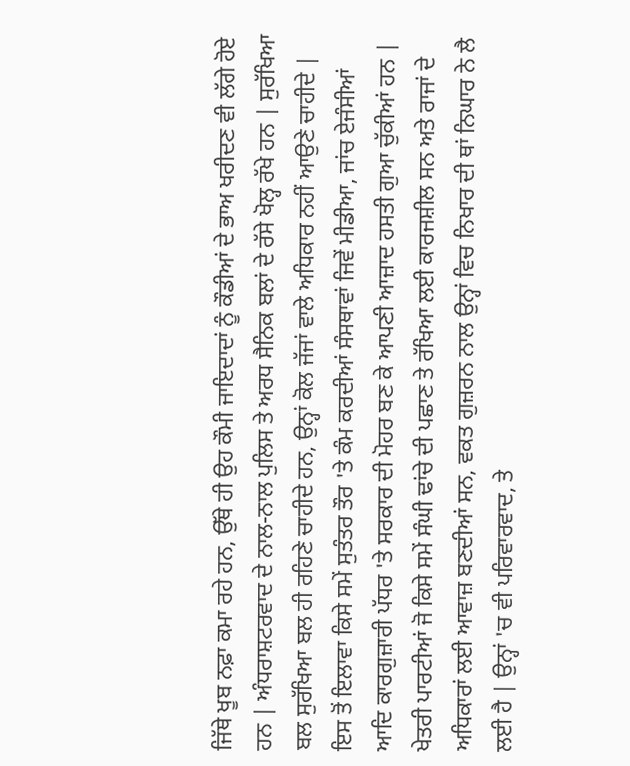ਜਿੱਥੇ ਖੂਬ ਨਫ਼ਾ ਕਮਾ ਰਹੇ ਹਨ, ਉੱਥੇ ਹੀ ਉਹ ਕੌਮੀ ਜਾਇਦਾਦਾਂ ਨੂੰ ਕੌਡੀਆਂ ਦੇ ਭਾਅ ਖਰੀਦਣ ਵੀ ਲੱਗੇ ਹੋਏ ਹਨ | ਅੰਧਰਾਸ਼ਟਰਵਾਦ ਦੇ ਨਾਲ-ਨਾਲ ਪੁਲਿਸ ਤੇ ਅਰਧ ਸੈਨਿਕ ਬਲਾਂ ਦੇ ਰੱਸੇ ਖੋਲ੍ਹ ਰੱਖੇ ਹਨ | ਸੁਰੱਖਿਆ ਬਲ ਸੁਰੱਖਿਆ ਬਲ ਹੀ ਰਹਿਣੇ ਚਾਹੀਦੇ ਹਨ, ਉਨ੍ਹਾਂ ਕੋਲ ਜੱਜਾਂ ਵਾਲੇ ਅਧਿਕਾਰ ਨਹੀਂ ਆਉਣੇ ਚਾਹੀਦੇ | ਇਸ ਤੋਂ ਇਲਾਵਾ ਕਿਸੇ ਸਮੇਂ ਸੁਤੰਤਰ ਤੌਰ 'ਤੇ ਕੰਮ ਕਰਦੀਆਂ ਸੰਸਥਾਵਾਂ ਜਿਵੇਂ ਮੀਡੀਆ, ਜਾਂਚ ਏਜੰਸੀਆਂ ਆਦਿ ਕਾਰਗੁਜ਼ਾਰੀ ਪੱਧਰ 'ਤੇ ਸਰਕਾਰ ਦੀ ਮੋਹਰ ਬਣ ਕੇ ਆਪਣੀ ਆਜ਼ਾਦ ਹਸਤੀ ਗੁਆ ਚੁੱਕੀਆਂ ਹਨ |
ਖੇਤਰੀ ਪਾਰਟੀਆਂ ਜੋ ਕਿਸੇ ਸਮੇਂ ਸੰਘੀ ਢਾਂਚੇ ਦੀ ਪਛਾਣ ਤੇ ਰੱਖਿਆ ਲਈ ਕਾਰਜਸ਼ੀਲ ਸਨ ਅਤੇ ਰਾਜਾਂ ਦੇ ਅਧਿਕਾਰਾਂ ਲਈ ਆਵਾਜ਼ ਬਣਦੀਆਂ ਸਨ, ਵਕਤ ਗੁਜ਼ਰਨ ਨਾਲ ਉਨ੍ਹਾਂ ਵਿਚ ਨਿਖਾਰ ਦੀ ਥਾਂ ਨਿਘਾਰ ਨੇ ਲੈ ਲਈ ਹੈ | ਉਨ੍ਹਾਂ 'ਚ ਵੀ ਪਰਿਵਾਰਵਾਦ, ਤੇ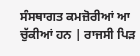ਸੰਸਥਾਗਤ ਕਮਜ਼ੋਰੀਆਂ ਆ ਚੁੱਕੀਆਂ ਹਨ | ਰਾਜਸੀ ਪਿੜ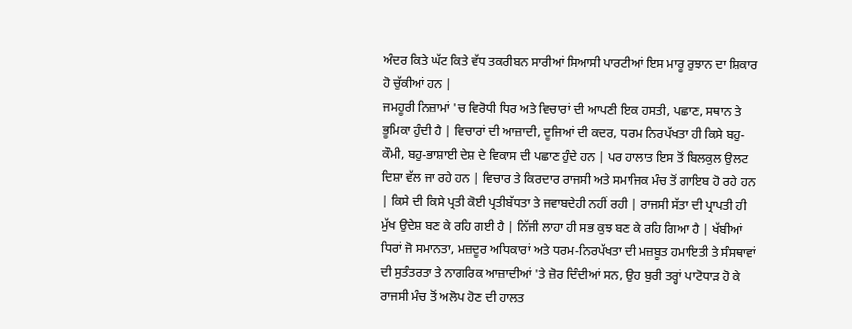ਅੰਦਰ ਕਿਤੇ ਘੱਟ ਕਿਤੇ ਵੱਧ ਤਕਰੀਬਨ ਸਾਰੀਆਂ ਸਿਆਸੀ ਪਾਰਟੀਆਂ ਇਸ ਮਾਰੂ ਰੁਝਾਨ ਦਾ ਸ਼ਿਕਾਰ ਹੋ ਚੁੱਕੀਆਂ ਹਨ |
ਜਮਹੂਰੀ ਨਿਜ਼ਾਮਾਂ 'ਚ ਵਿਰੋਧੀ ਧਿਰ ਅਤੇ ਵਿਚਾਰਾਂ ਦੀ ਆਪਣੀ ਇਕ ਹਸਤੀ, ਪਛਾਣ, ਸਥਾਨ ਤੇ ਭੂਮਿਕਾ ਹੁੰਦੀ ਹੈ | ਵਿਚਾਰਾਂ ਦੀ ਆਜ਼ਾਦੀ, ਦੂਜਿਆਂ ਦੀ ਕਦਰ, ਧਰਮ ਨਿਰਪੱਖਤਾ ਹੀ ਕਿਸੇ ਬਹੁ-ਕੌਮੀ, ਬਹੁ-ਭਾਸ਼ਾਈ ਦੇਸ਼ ਦੇ ਵਿਕਾਸ ਦੀ ਪਛਾਣ ਹੁੰਦੇ ਹਨ | ਪਰ ਹਾਲਾਤ ਇਸ ਤੋਂ ਬਿਲਕੁਲ ਉਲਟ ਦਿਸ਼ਾ ਵੱਲ ਜਾ ਰਹੇ ਹਨ | ਵਿਚਾਰ ਤੇ ਕਿਰਦਾਰ ਰਾਜਸੀ ਅਤੇ ਸਮਾਜਿਕ ਮੰਚ ਤੋਂ ਗਾਇਬ ਹੋ ਰਹੇ ਹਨ | ਕਿਸੇ ਦੀ ਕਿਸੇ ਪ੍ਰਤੀ ਕੋਈ ਪ੍ਰਤੀਬੱਧਤਾ ਤੇ ਜਵਾਬਦੇਹੀ ਨਹੀਂ ਰਹੀ | ਰਾਜਸੀ ਸੱਤਾ ਦੀ ਪ੍ਰਾਪਤੀ ਹੀ ਮੁੱਖ ਉਦੇਸ਼ ਬਣ ਕੇ ਰਹਿ ਗਈ ਹੈ | ਨਿੱਜੀ ਲਾਹਾ ਹੀ ਸਭ ਕੁਝ ਬਣ ਕੇ ਰਹਿ ਗਿਆ ਹੈ | ਖੱਬੀਆਂ ਧਿਰਾਂ ਜੋ ਸਮਾਨਤਾ, ਮਜ਼ਦੂਰ ਅਧਿਕਾਰਾਂ ਅਤੇ ਧਰਮ-ਨਿਰਪੱਖਤਾ ਦੀ ਮਜ਼ਬੂਤ ਹਮਾਇਤੀ ਤੇ ਸੰਸਥਾਵਾਂ ਦੀ ਸੁਤੰਤਰਤਾ ਤੇ ਨਾਗਰਿਕ ਆਜ਼ਾਦੀਆਂ 'ਤੇ ਜ਼ੋਰ ਦਿੰਦੀਆਂ ਸਨ, ਉਹ ਬੁਰੀ ਤਰ੍ਹਾਂ ਪਾਟੋਧਾੜ ਹੋ ਕੇ ਰਾਜਸੀ ਮੰਚ ਤੋਂ ਅਲੋਪ ਹੋਣ ਦੀ ਹਾਲਤ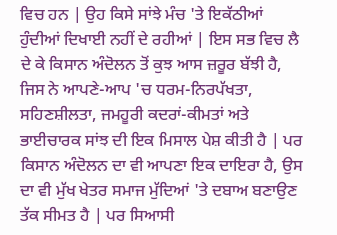ਵਿਚ ਹਨ | ਉਹ ਕਿਸੇ ਸਾਂਝੇ ਮੰਚ 'ਤੇ ਇਕੱਠੀਆਂ ਹੁੰਦੀਆਂ ਦਿਖਾਈ ਨਹੀਂ ਦੇ ਰਹੀਆਂ | ਇਸ ਸਭ ਵਿਚ ਲੈ ਦੇ ਕੇ ਕਿਸਾਨ ਅੰਦੋਲਨ ਤੋਂ ਕੁਝ ਆਸ ਜ਼ਰੂਰ ਬੱਝੀ ਹੈ, ਜਿਸ ਨੇ ਆਪਣੇ-ਆਪ 'ਚ ਧਰਮ-ਨਿਰਪੱਖਤਾ, ਸਹਿਣਸ਼ੀਲਤਾ, ਜਮਹੂਰੀ ਕਦਰਾਂ-ਕੀਮਤਾਂ ਅਤੇ ਭਾਈਚਾਰਕ ਸਾਂਝ ਦੀ ਇਕ ਮਿਸਾਲ ਪੇਸ਼ ਕੀਤੀ ਹੈ | ਪਰ ਕਿਸਾਨ ਅੰਦੋਲਨ ਦਾ ਵੀ ਆਪਣਾ ਇਕ ਦਾਇਰਾ ਹੈ, ਉਸ ਦਾ ਵੀ ਮੁੱਖ ਖੇਤਰ ਸਮਾਜ ਮੁੱਦਿਆਂ 'ਤੇ ਦਬਾਅ ਬਣਾਉਣ ਤੱਕ ਸੀਮਤ ਹੈ | ਪਰ ਸਿਆਸੀ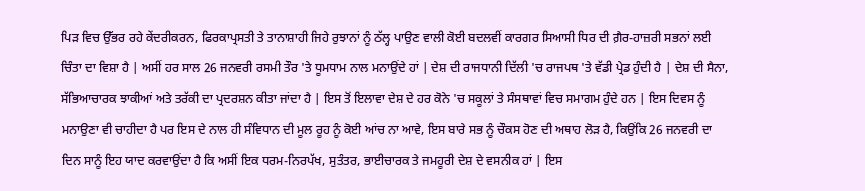ਪਿੜ ਵਿਚ ਉੱਭਰ ਰਹੇ ਕੇਂਦਰੀਕਰਨ, ਫਿਰਕਾਪ੍ਰਸਤੀ ਤੇ ਤਾਨਾਸ਼ਾਹੀ ਜਿਹੇ ਰੁਝਾਨਾਂ ਨੂੰ ਠੱਲ੍ਹ ਪਾਉਣ ਵਾਲੀ ਕੋਈ ਬਦਲਵੀਂ ਕਾਰਗਰ ਸਿਆਸੀ ਧਿਰ ਦੀ ਗ਼ੈਰ-ਹਾਜ਼ਰੀ ਸਭਨਾਂ ਲਈ ਚਿੰਤਾ ਦਾ ਵਿਸ਼ਾ ਹੈ | ਅਸੀਂ ਹਰ ਸਾਲ 26 ਜਨਵਰੀ ਰਸਮੀ ਤੌਰ 'ਤੇ ਧੂਮਧਾਮ ਨਾਲ ਮਨਾਉਂਦੇ ਹਾਂ | ਦੇਸ਼ ਦੀ ਰਾਜਧਾਨੀ ਦਿੱਲੀ 'ਚ ਰਾਜਪਥ 'ਤੇ ਵੱਡੀ ਪ੍ਰੇਡ ਹੁੰਦੀ ਹੈ | ਦੇਸ਼ ਦੀ ਸੈਨਾ, ਸੱਭਿਆਚਾਰਕ ਝਾਕੀਆਂ ਅਤੇ ਤਰੱਕੀ ਦਾ ਪ੍ਰਦਰਸ਼ਨ ਕੀਤਾ ਜਾਂਦਾ ਹੈ | ਇਸ ਤੋਂ ਇਲਾਵਾ ਦੇਸ਼ ਦੇ ਹਰ ਕੋਨੇ 'ਚ ਸਕੂਲਾਂ ਤੇ ਸੰਸਥਾਵਾਂ ਵਿਚ ਸਮਾਗਮ ਹੁੰਦੇ ਹਨ | ਇਸ ਦਿਵਸ ਨੂੰ ਮਨਾਉਣਾ ਵੀ ਚਾਹੀਦਾ ਹੈ ਪਰ ਇਸ ਦੇ ਨਾਲ ਹੀ ਸੰਵਿਧਾਨ ਦੀ ਮੂਲ ਰੂਹ ਨੂੰ ਕੋਈ ਆਂਚ ਨਾ ਆਵੇ, ਇਸ ਬਾਰੇ ਸਭ ਨੂੰ ਚੌਕਸ ਹੋਣ ਦੀ ਅਥਾਹ ਲੋੜ ਹੈ, ਕਿਉਂਕਿ 26 ਜਨਵਰੀ ਦਾ ਦਿਨ ਸਾਨੂੰ ਇਹ ਯਾਦ ਕਰਵਾਉਂਦਾ ਹੈ ਕਿ ਅਸੀਂ ਇਕ ਧਰਮ-ਨਿਰਪੱਖ, ਸੁਤੰਤਰ, ਭਾਈਚਾਰਕ ਤੇ ਜਮਹੂਰੀ ਦੇਸ਼ ਦੇ ਵਸਨੀਕ ਹਾਂ | ਇਸ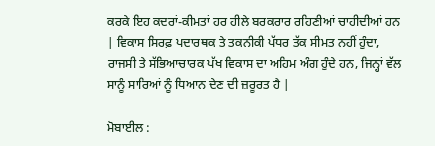ਕਰਕੇ ਇਹ ਕਦਰਾਂ-ਕੀਮਤਾਂ ਹਰ ਹੀਲੇ ਬਰਕਰਾਰ ਰਹਿਣੀਆਂ ਚਾਹੀਦੀਆਂ ਹਨ | ਵਿਕਾਸ ਸਿਰਫ਼ ਪਦਾਰਥਕ ਤੇ ਤਕਨੀਕੀ ਪੱਧਰ ਤੱਕ ਸੀਮਤ ਨਹੀਂ ਹੁੰਦਾ, ਰਾਜਸੀ ਤੇ ਸੱਭਿਆਚਾਰਕ ਪੱਖ ਵਿਕਾਸ ਦਾ ਅਹਿਮ ਅੰਗ ਹੁੰਦੇ ਹਨ, ਜਿਨ੍ਹਾਂ ਵੱਲ ਸਾਨੂੰ ਸਾਰਿਆਂ ਨੂੰ ਧਿਆਨ ਦੇਣ ਦੀ ਜ਼ਰੂਰਤ ਹੈ |

ਮੋਬਾਈਲ :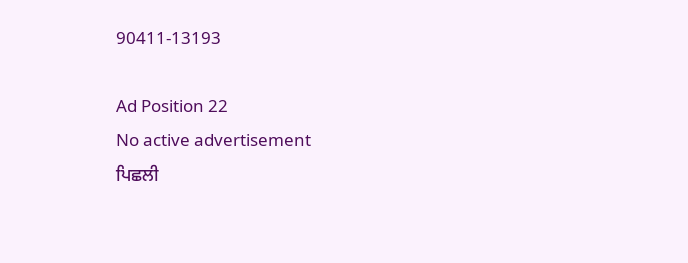90411-13193

Ad Position 22
No active advertisement
ਪਿਛਲੀ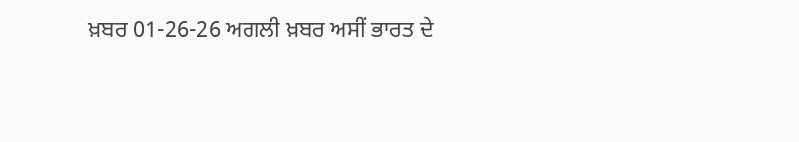ਖ਼ਬਰ 01-26-26 ਅਗਲੀ ਖ਼ਬਰ ਅਸੀਂ ਭਾਰਤ ਦੇ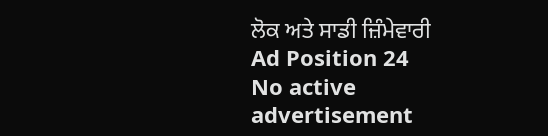ਲੋਕ ਅਤੇ ਸਾਡੀ ਜ਼ਿੰਮੇਵਾਰੀ
Ad Position 24
No active advertisement